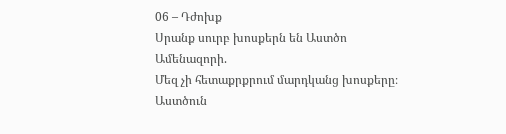06 – Դժոխք
Սրանք սուրբ խոսքերն են Աստծո Ամենազորի.
Մեզ չի հետաքրքրում մարդկանց խոսքերը։
Աստծուն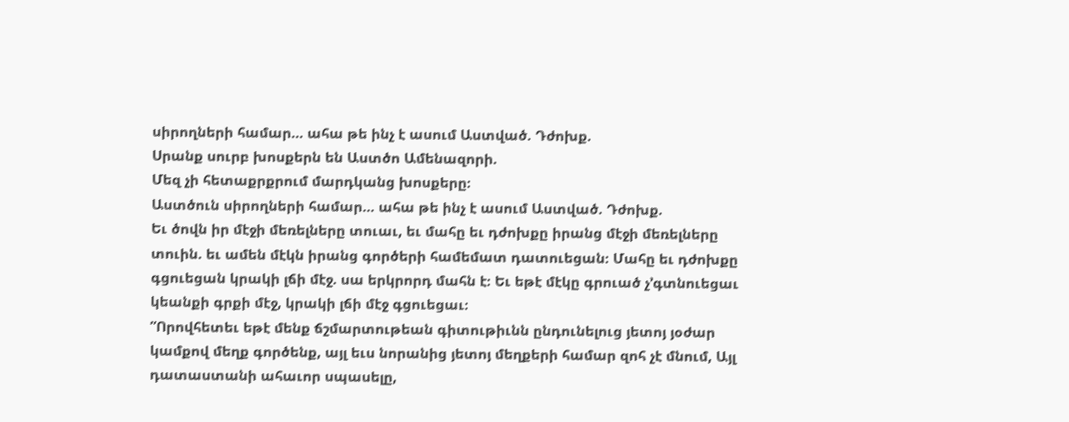սիրողների համար... ահա թե ինչ է ասում Աստված. Դժոխք.
Սրանք սուրբ խոսքերն են Աստծո Ամենազորի.
Մեզ չի հետաքրքրում մարդկանց խոսքերը։
Աստծուն սիրողների համար... ահա թե ինչ է ասում Աստված. Դժոխք.
Եւ ծովն իր մէջի մեռելները տուաւ, եւ մահը եւ դժոխքը իրանց մէջի մեռելները տուին. եւ ամեն մէկն իրանց գործերի համեմատ դատուեցան։ Մահը եւ դժոխքը գցուեցան կրակի լճի մէջ. սա երկրորդ մահն է։ Եւ եթէ մէկը գրուած չ’գտնուեցաւ կեանքի գրքի մէջ, կրակի լճի մէջ գցուեցաւ։
”Որովհետեւ եթէ մենք ճշմարտութեան գիտութիւնն ընդունելուց յետոյ յօժար կամքով մեղք գործենք, այլ եւս նորանից յետոյ մեղքերի համար զոհ չէ մնում, Այլ դատաստանի ահաւոր սպասելը,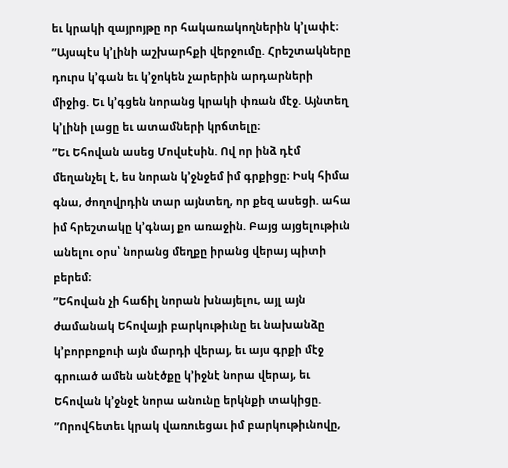եւ կրակի զայրոյթը որ հակառակողներին կ’լափէ։
”Այսպէս կ’լինի աշխարհքի վերջումը. Հրեշտակները դուրս կ’գան եւ կ’ջոկեն չարերին արդարների միջից. Եւ կ’գցեն նորանց կրակի փռան մէջ. Այնտեղ կ’լինի լացը եւ ատամների կրճտելը։
”Եւ Եհովան ասեց Մովսէսին. Ով որ ինձ դէմ մեղանչել է, ես նորան կ’ջնջեմ իմ գրքիցը։ Իսկ հիմա գնա, ժողովրդին տար այնտեղ, որ քեզ ասեցի. ահա իմ հրեշտակը կ’գնայ քո առաջին. Բայց այցելութիւն անելու օրս՝ նորանց մեղքը իրանց վերայ պիտի բերեմ։
”Եհովան չի հաճիլ նորան խնայելու, այլ այն ժամանակ Եհովայի բարկութիւնը եւ նախանձը կ’բորբոքուի այն մարդի վերայ, եւ այս գրքի մէջ գրուած ամեն անէծքը կ’իջնէ նորա վերայ, եւ Եհովան կ’ջնջէ նորա անունը երկնքի տակիցը.
”Որովհետեւ կրակ վառուեցաւ իմ բարկութիւնովը,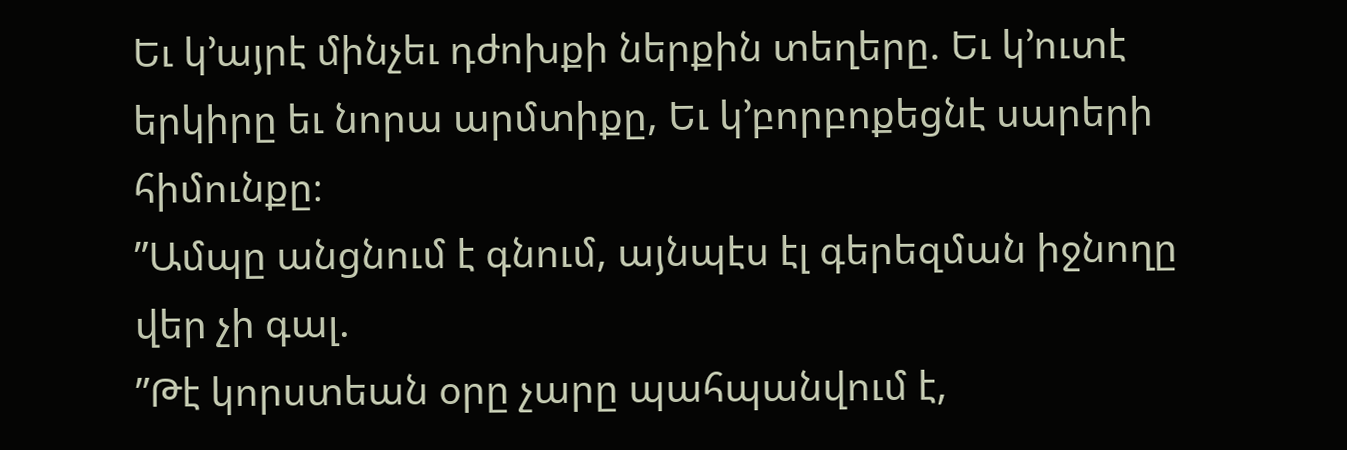Եւ կ’այրէ մինչեւ դժոխքի ներքին տեղերը. Եւ կ’ուտէ երկիրը եւ նորա արմտիքը, Եւ կ’բորբոքեցնէ սարերի հիմունքը։
”Ամպը անցնում է գնում, այնպէս էլ գերեզման իջնողը վեր չի գալ.
”Թէ կորստեան օրը չարը պահպանվում է,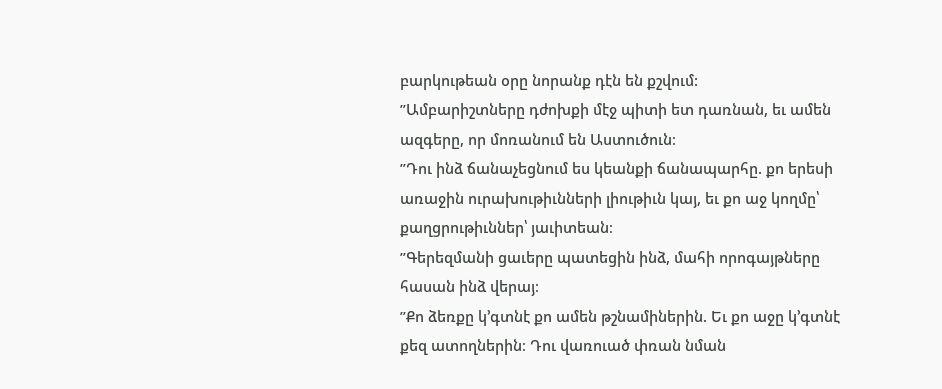բարկութեան օրը նորանք դէն են քշվում:
”Ամբարիշտները դժոխքի մէջ պիտի ետ դառնան, եւ ամեն ազգերը, որ մոռանում են Աստուծուն։
”Դու ինձ ճանաչեցնում ես կեանքի ճանապարհը. քո երեսի առաջին ուրախութիւնների լիութիւն կայ, եւ քո աջ կողմը՝ քաղցրութիւններ՝ յաւիտեան։
”Գերեզմանի ցաւերը պատեցին ինձ, մահի որոգայթները հասան ինձ վերայ։
”Քո ձեռքը կ’գտնէ քո ամեն թշնամիներին. Եւ քո աջը կ’գտնէ քեզ ատողներին։ Դու վառուած փռան նման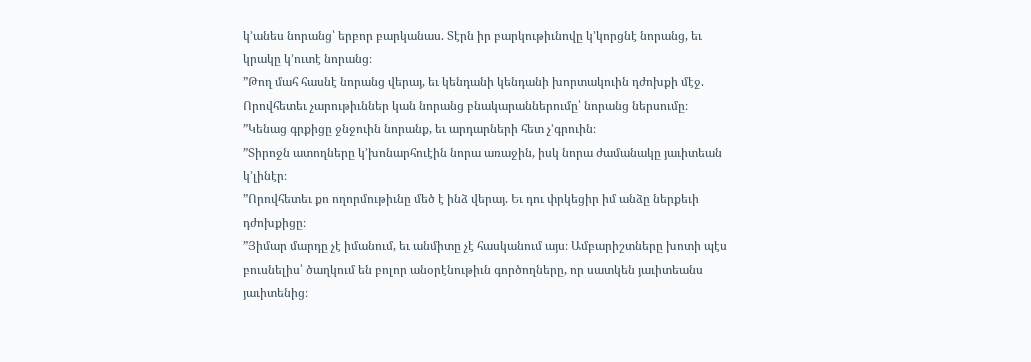կ’անես նորանց՝ երբոր բարկանաս. Տէրն իր բարկութիւնովը կ’կորցնէ նորանց, եւ կրակը կ’ուտէ նորանց։
”Թող մահ հասնէ նորանց վերայ, եւ կենդանի կենդանի խորտակուին դժոխքի մէջ. Որովհետեւ չարութիւններ կան նորանց բնակարաններումը՝ նորանց ներսումը։
”Կենաց գրքիցը ջնջուին նորանք, եւ արդարների հետ չ’գրուին։
”Տիրոջն ատողները կ’խոնարհուէին նորա առաջին, իսկ նորա ժամանակը յաւիտեան կ’լինէր։
”Որովհետեւ քո ողորմութիւնը մեծ է ինձ վերայ. Եւ դու փրկեցիր իմ անձը ներքեւի դժոխքիցը։
”Յիմար մարդը չէ իմանում, եւ անմիտը չէ հասկանում այս։ Ամբարիշտները խոտի պէս բուսնելիս՝ ծաղկում են բոլոր անօրէնութիւն գործողները, որ սատկեն յաւիտեանս յաւիտենից։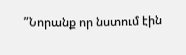”Նորանք որ նստում էին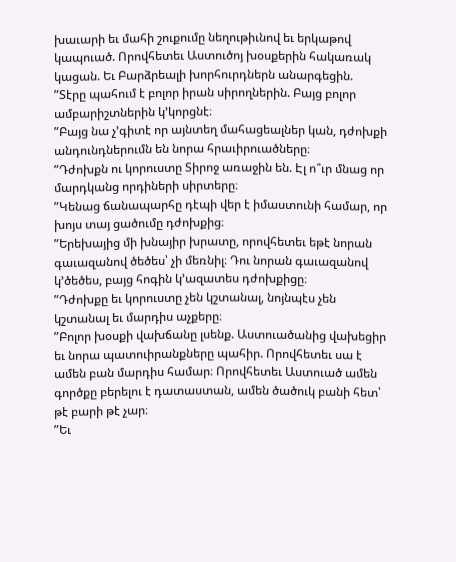խաւարի եւ մահի շուքումը նեղութիւնով եւ երկաթով կապուած. Որովհետեւ Աստուծոյ խօսքերին հակառակ կացան. Եւ Բարձրեալի խորհուրդներն անարգեցին.
”Տէրը պահում է բոլոր իրան սիրողներին. Բայց բոլոր ամբարիշտներին կ’կորցնէ։
”Բայց նա չ’գիտէ որ այնտեղ մահացեալներ կան, դժոխքի անդունդներումն են նորա հրաւիրուածները։
”Դժոխքն ու կորուստը Տիրոջ առաջին են. Էլ ո՞ւր մնաց որ մարդկանց որդիների սիրտերը։
”Կենաց ճանապարհը դէպի վեր է իմաստունի համար, որ խոյս տայ ցածումը դժոխքից։
”Երեխայից մի խնայիր խրատը, որովհետեւ եթէ նորան գաւազանով ծեծես՝ չի մեռնիլ։ Դու նորան գաւազանով կ’ծեծես, բայց հոգին կ’ազատես դժոխքիցը։
”Դժոխքը եւ կորուստը չեն կշտանալ, նոյնպէս չեն կշտանալ եւ մարդիս աչքերը։
”Բոլոր խօսքի վախճանը լսենք. Աստուածանից վախեցիր եւ նորա պատուիրանքները պահիր. Որովհետեւ սա է ամեն բան մարդիս համար։ Որովհետեւ Աստուած ամեն գործքը բերելու է դատաստան, ամեն ծածուկ բանի հետ՝ թէ բարի թէ չար։
”Եւ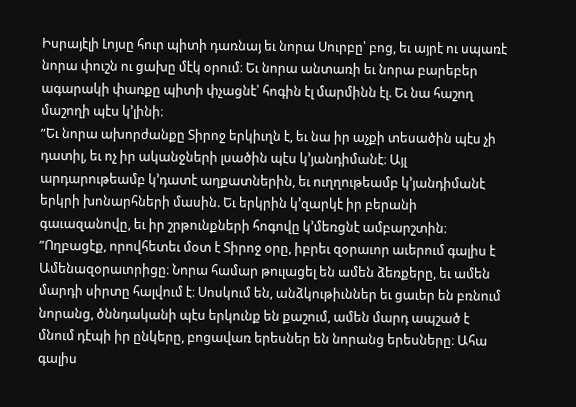Իսրայէլի Լոյսը հուր պիտի դառնայ եւ նորա Սուրբը՝ բոց, եւ այրէ ու սպառէ նորա փուշն ու ցախը մէկ օրում։ Եւ նորա անտառի եւ նորա բարեբեր ագարակի փառքը պիտի փչացնէ՝ հոգին էլ մարմինն էլ. Եւ նա հաշող մաշողի պէս կ’լինի։
”Եւ նորա ախորժանքը Տիրոջ երկիւղն է, եւ նա իր աչքի տեսածին պէս չի դատիլ, եւ ոչ իր ականջների լսածին պէս կ’յանդիմանէ։ Այլ արդարութեամբ կ’դատէ աղքատներին, եւ ուղղութեամբ կ’յանդիմանէ երկրի խոնարհների մասին. Եւ երկրին կ’զարկէ իր բերանի գաւազանովը, եւ իր շրթունքների հոգովը կ’մեռցնէ ամբարշտին։
”Ողբացէք, որովհետեւ մօտ է Տիրոջ օրը, իբրեւ զօրաւոր աւերում գալիս է Ամենազօրաւորիցը։ Նորա համար թուլացել են ամեն ձեռքերը, եւ ամեն մարդի սիրտը հալվում է։ Սոսկում են, անձկութիւններ եւ ցաւեր են բռնում նորանց, ծննդականի պէս երկունք են քաշում, ամեն մարդ ապշած է մնում դէպի իր ընկերը, բոցավառ երեսներ են նորանց երեսները։ Ահա գալիս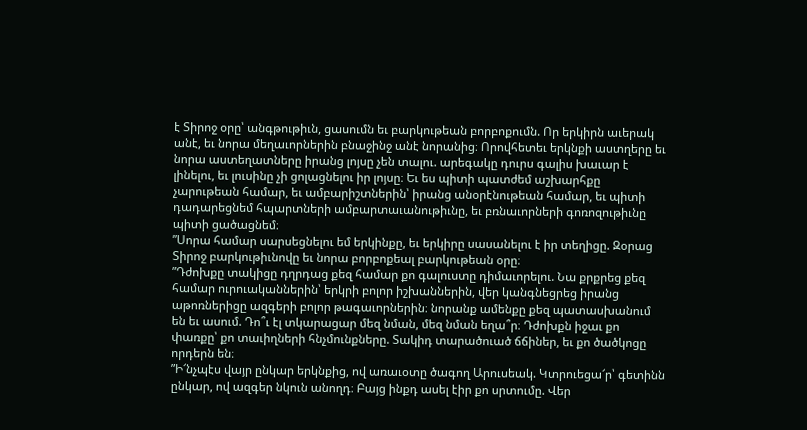է Տիրոջ օրը՝ անգթութիւն, ցասումն եւ բարկութեան բորբոքումն. Որ երկիրն աւերակ անէ, եւ նորա մեղաւորներին բնաջինջ անէ նորանից։ Որովհետեւ երկնքի աստղերը եւ նորա աստեղատները իրանց լոյսը չեն տալու. արեգակը դուրս գալիս խաւար է լինելու, եւ լուսինը չի ցոլացնելու իր լոյսը։ Եւ ես պիտի պատժեմ աշխարհքը չարութեան համար, եւ ամբարիշտներին՝ իրանց անօրէնութեան համար, եւ պիտի դադարեցնեմ հպարտների ամբարտաւանութիւնը, եւ բռնաւորների գոռոզութիւնը պիտի ցածացնեմ։
”Սորա համար սարսեցնելու եմ երկինքը, եւ երկիրը սասանելու է իր տեղիցը. Զօրաց Տիրոջ բարկութիւնովը եւ նորա բորբոքեալ բարկութեան օրը։
”Դժոխքը տակիցը դղրդաց քեզ համար քո գալուստը դիմաւորելու. Նա քրքրեց քեզ համար ուրուականներին՝ երկրի բոլոր իշխաններին, վեր կանգնեցրեց իրանց աթոռներիցը ազգերի բոլոր թագաւորներին։ նորանք ամենքը քեզ պատասխանում են եւ ասում. Դո՞ւ էլ տկարացար մեզ նման, մեզ նման եղա՞ր։ Դժոխքն իջաւ քո փառքը՝ քո տաւիղների հնչմունքները. Տակիդ տարածուած ճճիներ, եւ քո ծածկոցը որդերն են։
”Ի՜նչպէս վայր ընկար երկնքից, ով առաւօտը ծագող Արուսեակ. Կտրուեցա՜ր՝ գետինն ընկար, ով ազգեր նկուն անողդ։ Բայց ինքդ ասել էիր քո սրտումը. Վեր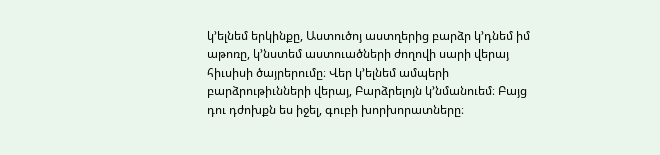կ’ելնեմ երկինքը, Աստուծոյ աստղերից բարձր կ’դնեմ իմ աթոռը, կ’նստեմ աստուածների ժողովի սարի վերայ հիւսիսի ծայրերումը։ Վեր կ’ելնեմ ամպերի բարձրութիւնների վերայ, Բարձրելոյն կ’նմանուեմ։ Բայց դու դժոխքն ես իջել, գուբի խորխորատները։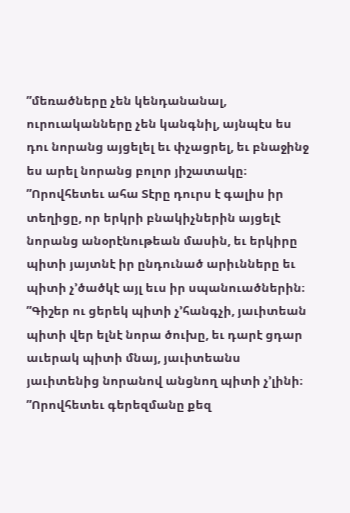”մեռածները չեն կենդանանալ, ուրուականները չեն կանգնիլ, այնպէս ես դու նորանց այցելել եւ փչացրել, եւ բնաջինջ ես արել նորանց բոլոր յիշատակը։
”Որովհետեւ ահա Տէրը դուրս է գալիս իր տեղիցը, որ երկրի բնակիչներին այցելէ նորանց անօրէնութեան մասին, եւ երկիրը պիտի յայտնէ իր ընդունած արիւնները եւ պիտի չ’ծածկէ այլ եւս իր սպանուածներին։
”Գիշեր ու ցերեկ պիտի չ’հանգչի, յաւիտեան պիտի վեր ելնէ նորա ծուխը, եւ դարէ ցդար աւերակ պիտի մնայ, յաւիտեանս յաւիտենից նորանով անցնող պիտի չ’լինի։
”Որովհետեւ գերեզմանը քեզ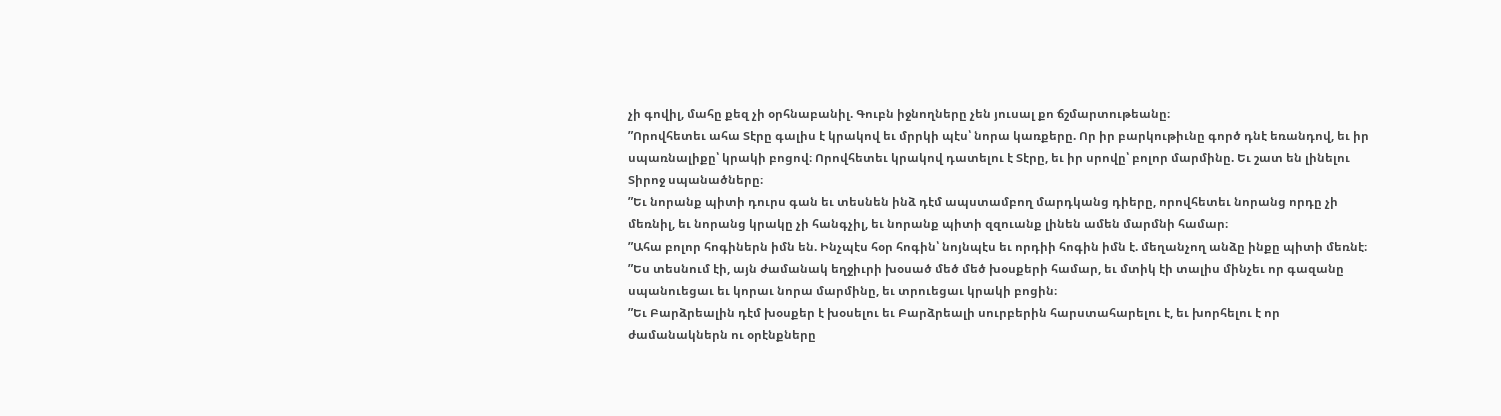չի գովիլ, մահը քեզ չի օրհնաբանիլ. Գուբն իջնողները չեն յուսալ քո ճշմարտութեանը։
”Որովհետեւ ահա Տէրը գալիս է կրակով եւ մրրկի պէս՝ նորա կառքերը. Որ իր բարկութիւնը գործ դնէ եռանդով, եւ իր սպառնալիքը՝ կրակի բոցով։ Որովհետեւ կրակով դատելու է Տէրը, եւ իր սրովը՝ բոլոր մարմինը. Եւ շատ են լինելու Տիրոջ սպանածները։
”Եւ նորանք պիտի դուրս գան եւ տեսնեն ինձ դէմ ապստամբող մարդկանց դիերը, որովհետեւ նորանց որդը չի մեռնիլ, եւ նորանց կրակը չի հանգչիլ, եւ նորանք պիտի զզուանք լինեն ամեն մարմնի համար։
”Ահա բոլոր հոգիներն իմն են. Ինչպէս հօր հոգին՝ նոյնպէս եւ որդիի հոգին իմն է. մեղանչող անձը ինքը պիտի մեռնէ։
”Ես տեսնում էի, այն ժամանակ եղջիւրի խօսած մեծ մեծ խօսքերի համար, եւ մտիկ էի տալիս մինչեւ որ գազանը սպանուեցաւ եւ կորաւ նորա մարմինը, եւ տրուեցաւ կրակի բոցին։
”Եւ Բարձրեալին դէմ խօսքեր է խօսելու եւ Բարձրեալի սուրբերին հարստահարելու է, եւ խորհելու է որ ժամանակներն ու օրէնքները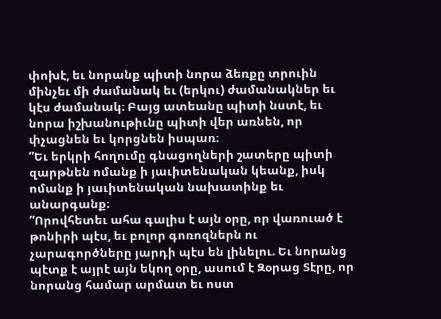փոխէ, եւ նորանք պիտի նորա ձեռքը տրուին մինչեւ մի ժամանակ եւ (երկու) ժամանակներ եւ կէս ժամանակ։ Բայց ատեանը պիտի նստէ, եւ նորա իշխանութիւնը պիտի վեր առնեն, որ փչացնեն եւ կորցնեն իսպառ։
”Եւ երկրի հողումը գնացողների շատերը պիտի զարթնեն ոմանք ի յաւիտենական կեանք, իսկ ոմանք ի յաւիտենական նախատինք եւ անարգանք։
”Որովհետեւ ահա գալիս է այն օրը, որ վառուած է թոնիրի պէս, եւ բոլոր գոռոզներն ու չարագործները յարդի պէս են լինելու. Եւ նորանց պէտք է այրէ այն եկող օրը, ասում է Զօրաց Տէրը, որ նորանց համար արմատ եւ ոստ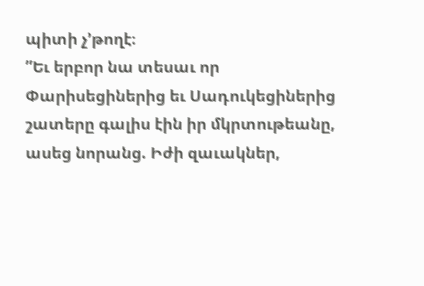պիտի չ’թողէ։
”Եւ երբոր նա տեսաւ որ Փարիսեցիներից եւ Սադուկեցիներից շատերը գալիս էին իր մկրտութեանը, ասեց նորանց. Իժի զաւակներ,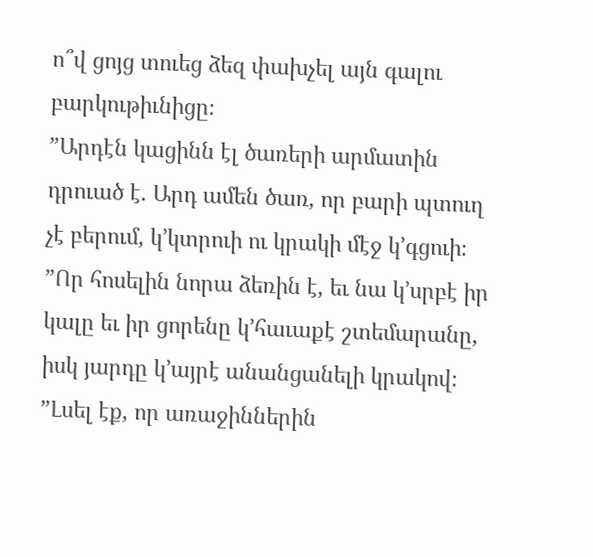ո՞վ ցոյց տուեց ձեզ փախչել այն գալու բարկութիւնիցը։
”Արդէն կացինն էլ ծառերի արմատին դրուած է. Արդ ամեն ծառ, որ բարի պտուղ չէ բերում, կ’կտրուի ու կրակի մէջ կ’գցուի։
”Որ հոսելին նորա ձեռին է, եւ նա կ’սրբէ իր կալը եւ իր ցորենը կ’հաւաքէ շտեմարանը, իսկ յարդը կ’այրէ անանցանելի կրակով։
”Լսել էք, որ առաջիններին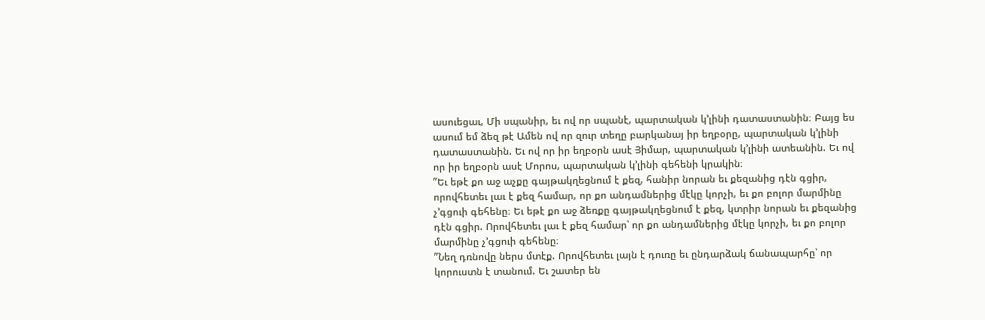ասուեցաւ, Մի սպանիր, եւ ով որ սպանէ, պարտական կ’լինի դատաստանին։ Բայց ես ասում եմ ձեզ թէ Ամեն ով որ զուր տեղը բարկանայ իր եղբօրը, պարտական կ’լինի դատաստանին. Եւ ով որ իր եղբօրն ասէ Յիմար, պարտական կ’լինի ատեանին. Եւ ով որ իր եղբօրն ասէ Մորոս, պարտական կ’լինի գեհենի կրակին։
”Եւ եթէ քո աջ աչքը գայթակղեցնում է քեզ, հանիր նորան եւ քեզանից դէն գցիր, որովհետեւ լաւ է քեզ համար, որ քո անդամներից մէկը կորչի, եւ քո բոլոր մարմինը չ’գցուի գեհենը։ Եւ եթէ քո աջ ձեռքը գայթակղեցնում է քեզ, կտրիր նորան եւ քեզանից դէն գցիր. Որովհետեւ լաւ է քեզ համար՝ որ քո անդամներից մէկը կորչի, եւ քո բոլոր մարմինը չ’գցուի գեհենը։
”Նեղ դռնովը ներս մտէք. Որովհետեւ լայն է դուռը եւ ընդարձակ ճանապարհը՝ որ կորուստն է տանում. Եւ շատեր են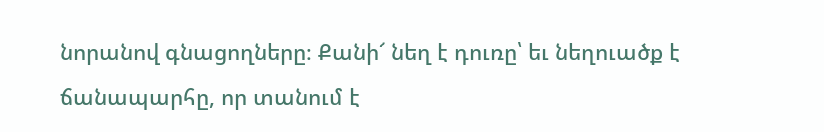նորանով գնացողները։ Քանի՜ նեղ է դուռը՝ եւ նեղուածք է ճանապարհը, որ տանում է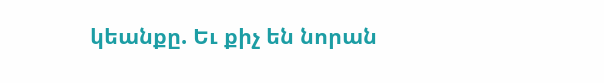կեանքը. Եւ քիչ են նորան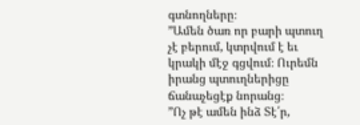գտնողները։
”Ամեն ծառ որ բարի պտուղ չէ բերում, կտրվում է եւ կրակի մէջ գցվում։ Ուրեմն իրանց պտուղներիցը ճանաչեցէք նորանց։
”Ոչ թէ ամեն ինձ Տէ՛ր,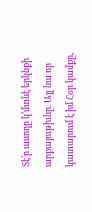Տէ՛ր ասողը կ’մտնէ երկնքի արքայութիւնը. Այլ նա որ կատարում է իմ Հօր կամքը,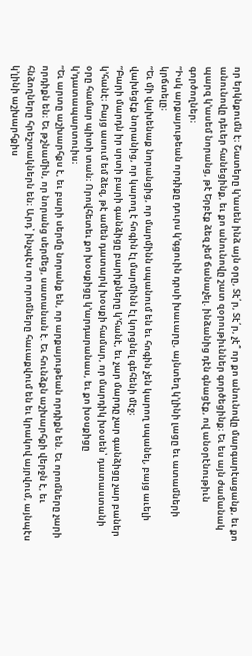որ երկնքումն է։ Շատերը կ’ասեն ինձ այն օրը, Տէ՛ր, Տէ՛ր, չէ՞ որ քո անունովը մարգարէացանք, եւ քո անունովը դեւեր հանեցինք, եւ քո անունովը շատ զօրութիւններ գործեցինք։ Եւ ես այն ժամանակ պարզ կ’ասեմ նորանց, թէ Երբէք ձեզ չեմ ճանաչել. ինձանից դէն գնացէք, ով անօրէնութիւն գործողներ։
”Իսկ արքայութեան որդիքը դուրս կ’գցուին դրսի խաւարը, այնտեղ կ’լինի լացը եւ ատամների կրճտելը։
”Եւ մի վախենաք նորանցից, որ մարմինն սպանում են եւ հոգին չեն կարող սպանել, բայց աւելի վախեցէք նորանից, որ կարող է հոգին էլ մարմինն էլ կորցնել գեհենի մէջ։
”Բարի մարդն իր սրտի բարի գանձիցը բարիքները կ’հանէ, եւ չար մարդը չար գանձիցը չար բաներ կ’հանէ։ Բայց ասում եմ ձեզ, թէ ամեն դատարկ խօսքի համար, որ մարդիկ խօսեն՝ դատաստանի օրը համար պիտի տան։ Որովհետեւ քո խօսքիցը կ’արդարանաս, եւ քո խօսքիցը կ’դատապարտուիս։
”Եւ արտը աշխարհքս է, եւ բարի սերմը նորանք են, որ արքայութեան որդիքն են. Եւ որոմները չարի որդիքն են։ Եւ թշնամին, որ նորանց սերմեց, սատանան է. Եւ հունձքն աշխարհքի վերջն է, եւ հնձողները հրեշտակներն են։ Արդ՝ ինչպէս որ որոմները հաւաքվում են եւ կրակով այրվում, այնպէս կ’լինի աշխարհքիս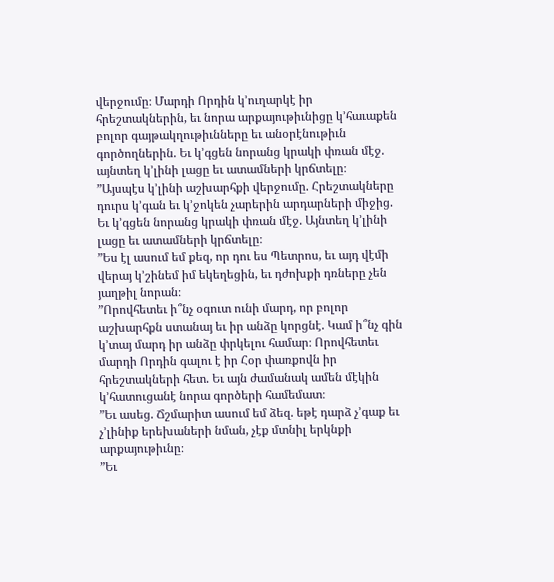վերջումը։ Մարդի Որդին կ’ուղարկէ իր հրեշտակներին, եւ նորա արքայութիւնիցը կ’հաւաքեն բոլոր գայթակղութիւնները եւ անօրէնութիւն գործողներին. Եւ կ’գցեն նորանց կրակի փռան մէջ. այնտեղ կ’լինի լացը եւ ատամների կրճտելը։
”Այսպէս կ’լինի աշխարհքի վերջումը. Հրեշտակները դուրս կ’գան եւ կ’ջոկեն չարերին արդարների միջից. Եւ կ’գցեն նորանց կրակի փռան մէջ. Այնտեղ կ’լինի լացը եւ ատամների կրճտելը։
”Ես էլ ասում եմ քեզ, որ դու ես Պետրոս, եւ այդ վէմի վերայ կ’շինեմ իմ եկեղեցին, եւ դժոխքի դռները չեն յաղթիլ նորան։
”Որովհետեւ ի՞նչ օգուտ ունի մարդ, որ բոլոր աշխարհքն ստանայ եւ իր անձը կորցնէ. Կամ ի՞նչ գին կ’տայ մարդ իր անձը փրկելու համար։ Որովհետեւ մարդի Որդին գալու է իր Հօր փառքովն իր հրեշտակների հետ. Եւ այն ժամանակ ամեն մէկին կ’հատուցանէ նորա գործերի համեմատ։
”Եւ ասեց. Ճշմարիտ ասում եմ ձեզ. եթէ դարձ չ’գաք եւ չ’լինիք երեխաների նման, չէք մտնիլ երկնքի արքայութիւնը։
”Եւ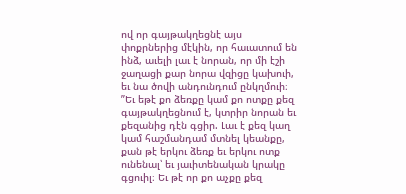ով որ գայթակղեցնէ այս փոքրներից մէկին, որ հաւատում են ինձ, աւելի լաւ է նորան, որ մի էշի ջաղացի քար նորա վզիցը կախուի, եւ նա ծովի անդունդում ընկղմուի։
”Եւ եթէ քո ձեռքը կամ քո ոտքը քեզ գայթակղեցնում է, կտրիր նորան եւ քեզանից դէն գցիր. Լաւ է քեզ կաղ կամ հաշմանդամ մտնել կեանքը, քան թէ երկու ձեռք եւ երկու ոտք ունենալ՝ եւ յաւիտենական կրակը գցուիլ։ Եւ թէ որ քո աչքը քեզ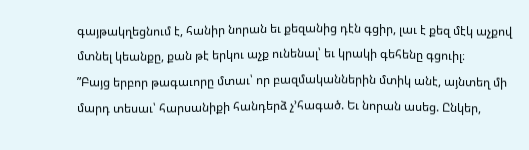գայթակղեցնում է, հանիր նորան եւ քեզանից դէն գցիր, լաւ է քեզ մէկ աչքով մտնել կեանքը, քան թէ երկու աչք ունենալ՝ եւ կրակի գեհենը գցուիլ։
”Բայց երբոր թագաւորը մտաւ՝ որ բազմականներին մտիկ անէ, այնտեղ մի մարդ տեսաւ՝ հարսանիքի հանդերձ չ’հագած. Եւ նորան ասեց. Ընկեր,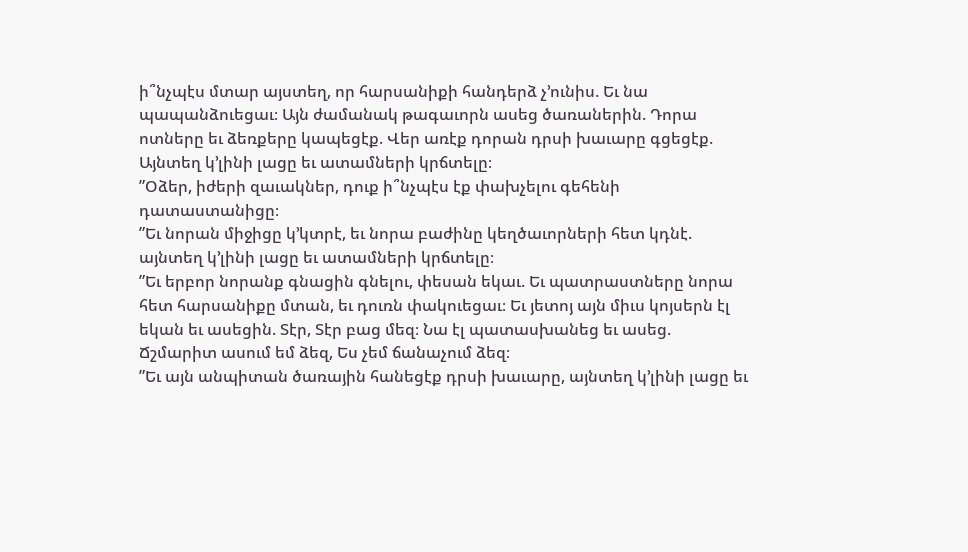ի՞նչպէս մտար այստեղ, որ հարսանիքի հանդերձ չ’ունիս. Եւ նա պապանձուեցաւ։ Այն ժամանակ թագաւորն ասեց ծառաներին. Դորա ոտները եւ ձեռքերը կապեցէք. Վեր առէք դորան դրսի խաւարը գցեցէք. Այնտեղ կ’լինի լացը եւ ատամների կրճտելը։
”Օձեր, իժերի զաւակներ, դուք ի՞նչպէս էք փախչելու գեհենի դատաստանիցը։
”Եւ նորան միջիցը կ’կտրէ, եւ նորա բաժինը կեղծաւորների հետ կդնէ. այնտեղ կ’լինի լացը եւ ատամների կրճտելը։
”Եւ երբոր նորանք գնացին գնելու, փեսան եկաւ. Եւ պատրաստները նորա հետ հարսանիքը մտան, եւ դուռն փակուեցաւ։ Եւ յետոյ այն միւս կոյսերն էլ եկան եւ ասեցին. Տէր, Տէր բաց մեզ։ Նա էլ պատասխանեց եւ ասեց. Ճշմարիտ ասում եմ ձեզ, Ես չեմ ճանաչում ձեզ։
”Եւ այն անպիտան ծառային հանեցէք դրսի խաւարը, այնտեղ կ’լինի լացը եւ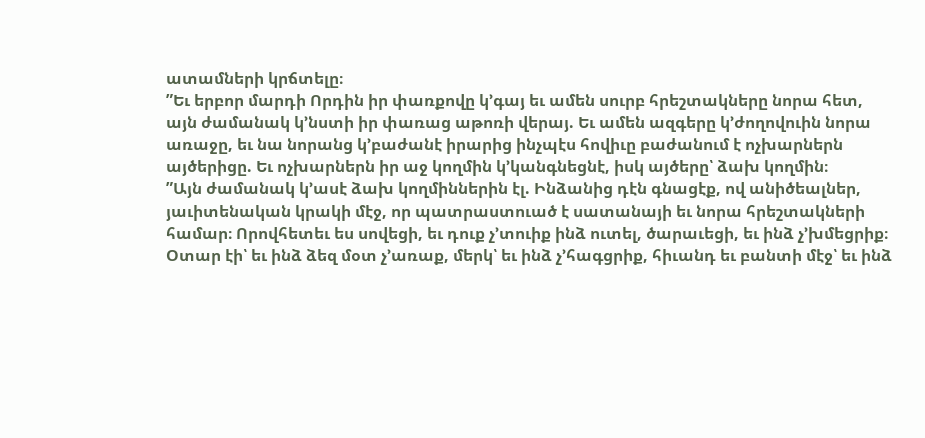ատամների կրճտելը։
”Եւ երբոր մարդի Որդին իր փառքովը կ’գայ եւ ամեն սուրբ հրեշտակները նորա հետ, այն ժամանակ կ’նստի իր փառաց աթոռի վերայ. Եւ ամեն ազգերը կ’ժողովուին նորա առաջը, եւ նա նորանց կ’բաժանէ իրարից ինչպէս հովիւը բաժանում է ոչխարներն այծերիցը. Եւ ոչխարներն իր աջ կողմին կ’կանգնեցնէ, իսկ այծերը՝ ձախ կողմին։
”Այն ժամանակ կ’ասէ ձախ կողմիններին էլ. Ինձանից դէն գնացէք, ով անիծեալներ, յաւիտենական կրակի մէջ, որ պատրաստուած է սատանայի եւ նորա հրեշտակների համար։ Որովհետեւ ես սովեցի, եւ դուք չ’տուիք ինձ ուտել, ծարաւեցի, եւ ինձ չ’խմեցրիք։ Օտար էի՝ եւ ինձ ձեզ մօտ չ’առաք, մերկ՝ եւ ինձ չ’հագցրիք, հիւանդ եւ բանտի մէջ՝ եւ ինձ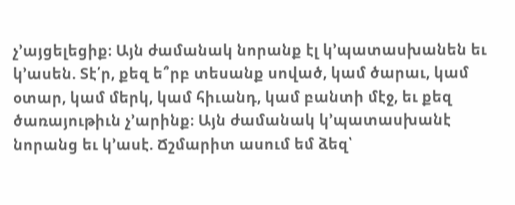չ’այցելեցիք։ Այն ժամանակ նորանք էլ կ’պատասխանեն եւ կ’ասեն. Տէ՛ր, քեզ ե՞րբ տեսանք սոված, կամ ծարաւ, կամ օտար, կամ մերկ, կամ հիւանդ, կամ բանտի մէջ, եւ քեզ ծառայութիւն չ’արինք։ Այն ժամանակ կ’պատասխանէ նորանց եւ կ’ասէ. Ճշմարիտ ասում եմ ձեզ՝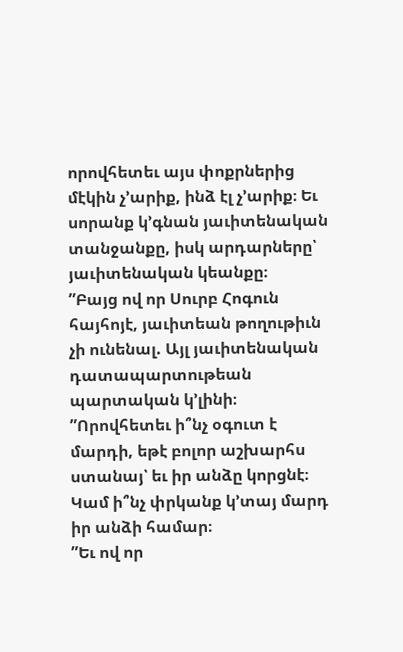որովհետեւ այս փոքրներից մէկին չ’արիք, ինձ էլ չ’արիք։ Եւ սորանք կ’գնան յաւիտենական տանջանքը, իսկ արդարները՝ յաւիտենական կեանքը։
”Բայց ով որ Սուրբ Հոգուն հայհոյէ, յաւիտեան թողութիւն չի ունենալ. Այլ յաւիտենական դատապարտութեան պարտական կ’լինի։
”Որովհետեւ ի՞նչ օգուտ է մարդի, եթէ բոլոր աշխարհս ստանայ՝ եւ իր անձը կորցնէ։ Կամ ի՞նչ փրկանք կ’տայ մարդ իր անձի համար։
”Եւ ով որ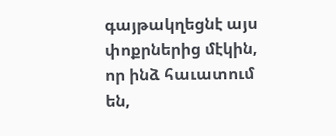գայթակղեցնէ այս փոքրներից մէկին, որ ինձ հաւատում են,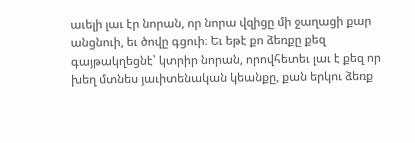աւելի լաւ էր նորան, որ նորա վզիցը մի ջաղացի քար անցնուի, եւ ծովը գցուի։ Եւ եթէ քո ձեռքը քեզ գայթակղեցնէ՝ կտրիր նորան, որովհետեւ լաւ է քեզ որ խեղ մտնես յաւիտենական կեանքը, քան երկու ձեռք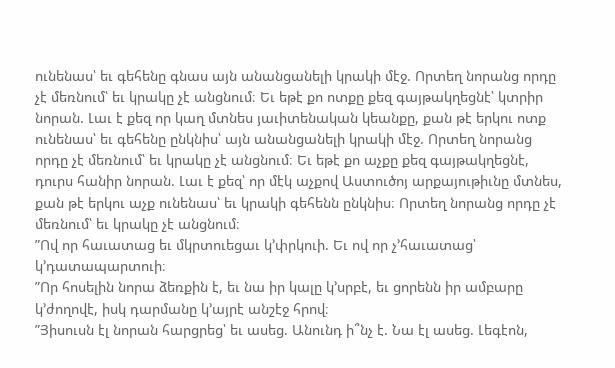ունենաս՝ եւ գեհենը գնաս այն անանցանելի կրակի մէջ. Որտեղ նորանց որդը չէ մեռնում՝ եւ կրակը չէ անցնում։ Եւ եթէ քո ոտքը քեզ գայթակղեցնէ՝ կտրիր նորան. Լաւ է քեզ որ կաղ մտնես յաւիտենական կեանքը, քան թէ երկու ոտք ունենաս՝ եւ գեհենը ընկնիս՝ այն անանցանելի կրակի մէջ. Որտեղ նորանց որդը չէ մեռնում՝ եւ կրակը չէ անցնում։ Եւ եթէ քո աչքը քեզ գայթակղեցնէ, դուրս հանիր նորան. Լաւ է քեզ՝ որ մէկ աչքով Աստուծոյ արքայութիւնը մտնես, քան թէ երկու աչք ունենաս՝ եւ կրակի գեհենն ընկնիս։ Որտեղ նորանց որդը չէ մեռնում՝ եւ կրակը չէ անցնում։
”Ով որ հաւատաց եւ մկրտուեցաւ կ’փրկուի. Եւ ով որ չ’հաւատաց՝ կ’դատապարտուի։
”Որ հոսելին նորա ձեռքին է, եւ նա իր կալը կ’սրբէ, եւ ցորենն իր ամբարը կ’ժողովէ, իսկ դարմանը կ’այրէ անշէջ հրով։
”Յիսուսն էլ նորան հարցրեց՝ եւ ասեց. Անունդ ի՞նչ է. Նա էլ ասեց. Լեգէոն,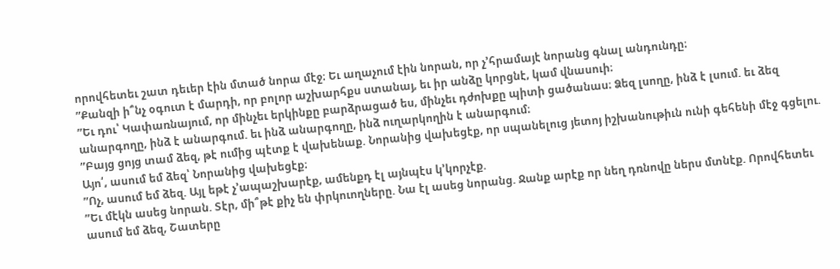որովհետեւ շատ դեւեր էին մտած նորա մէջ։ Եւ աղաչում էին նորան, որ չ’հրամայէ նորանց գնալ անդունդը։
”Քանզի ի՞նչ օգուտ է մարդի, որ բոլոր աշխարհքս ստանայ, եւ իր անձը կորցնէ, կամ վնասուի։
”Եւ դու՝ Կափառնայում, որ մինչեւ երկինքը բարձրացած ես, մինչեւ դժոխքը պիտի ցածանաս։ Ձեզ լսողը, ինձ է լսում. եւ ձեզ անարգողը, ինձ է անարգում. եւ ինձ անարգողը, ինձ ուղարկողին է անարգում։
”Բայց ցոյց տամ ձեզ, թէ ումից պէտք է վախենաք. Նորանից վախեցէք, որ սպանելուց յետոյ իշխանութիւն ունի գեհենի մէջ գցելու. Այո՛, ասում եմ ձեզ՝ Նորանից վախեցէք։
”Ոչ, ասում եմ ձեզ. Այլ եթէ չ’ապաշխարէք, ամենքդ էլ այնպէս կ’կորչէք.
”Եւ մէկն ասեց նորան. Տէր, մի՞թէ քիչ են փրկուողները. Նա էլ ասեց նորանց. Ջանք արէք որ նեղ դռնովը ներս մտնէք. Որովհետեւ ասում եմ ձեզ, Շատերը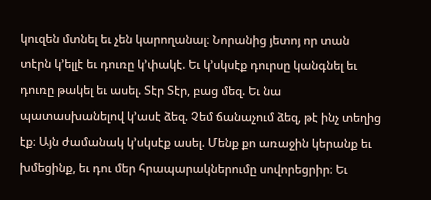կուզեն մտնել եւ չեն կարողանալ։ Նորանից յետոյ որ տան տէրն կ’ելլէ եւ դուռը կ’փակէ. Եւ կ’սկսէք դուրսը կանգնել եւ դուռը թակել եւ ասել. Տէր Տէր, բաց մեզ. Եւ նա պատասխանելով կ’ասէ ձեզ. Չեմ ճանաչում ձեզ, թէ ինչ տեղից էք։ Այն ժամանակ կ’սկսէք ասել. Մենք քո առաջին կերանք եւ խմեցինք, եւ դու մեր հրապարակներումը սովորեցրիր։ Եւ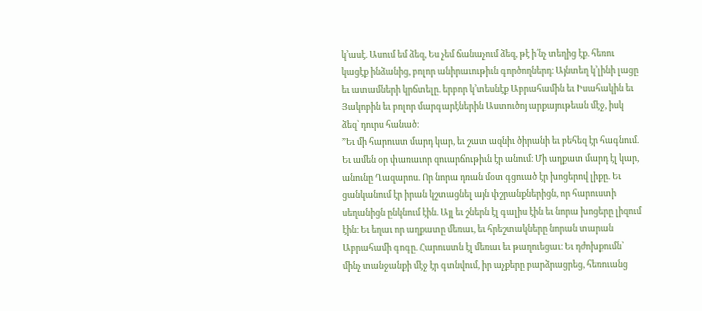կ’ասէ. Ասում եմ ձեզ, Ես չեմ ճանաչում ձեզ, թէ ի՛նչ տեղից էք. հեռու կացէք ինձանից, բոլոր անիրաւութիւն գործողներդ։ Այնտեղ կ’լինի լացը եւ ատամների կրճտելը. երբոր կ’տեսնէք Աբրահամին եւ Իսահակին եւ Յակոբին եւ բոլոր մարգարէներին Աստուծոյ արքայութեան մէջ, իսկ ձեզ՝ դուրս հանած։
”Եւ մի հարուստ մարդ կար, եւ շատ ազնիւ ծիրանի եւ բեհեզ էր հագնում. Եւ ամեն օր փառաւոր զուարճութիւն էր անում։ Մի աղքատ մարդ էլ կար, անունը Ղազարոս. Որ նորա դռան մօտ գցուած էր խոցերով լիքը. Եւ ցանկանում էր իրան կշտացնել այն փշրանքներիցն, որ հարուստի սեղանիցն ընկնում էին. Այլ եւ շներն էլ գալիս էին եւ նորա խոցերը լիզում էին։ Եւ եղաւ որ աղքատը մեռաւ, եւ հրեշտակները նորան տարան Աբրահամի գոգը. Հարուստն էլ մեռաւ եւ թաղուեցաւ։ Եւ դժոխքումն՝ մինչ տանջանքի մէջ էր գտնվում, իր աչքերը բարձրացրեց, հեռուանց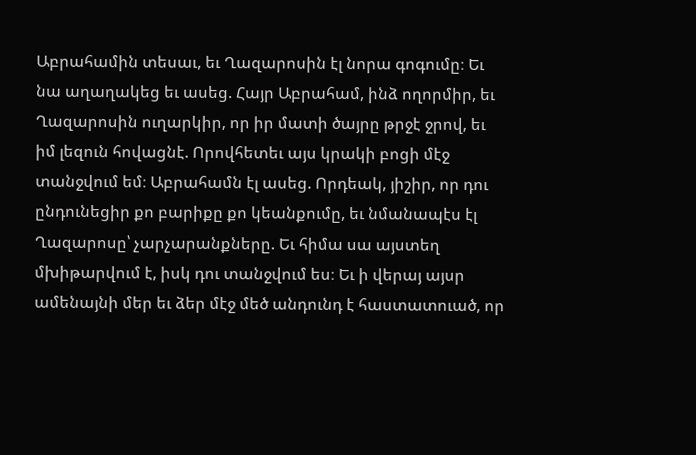Աբրահամին տեսաւ, եւ Ղազարոսին էլ նորա գոգումը։ Եւ նա աղաղակեց եւ ասեց. Հայր Աբրահամ, ինձ ողորմիր, եւ Ղազարոսին ուղարկիր, որ իր մատի ծայրը թրջէ ջրով, եւ իմ լեզուն հովացնէ. Որովհետեւ այս կրակի բոցի մէջ տանջվում եմ։ Աբրահամն էլ ասեց. Որդեակ, յիշիր, որ դու ընդունեցիր քո բարիքը քո կեանքումը, եւ նմանապէս էլ Ղազարոսը՝ չարչարանքները. Եւ հիմա սա այստեղ մխիթարվում է, իսկ դու տանջվում ես։ Եւ ի վերայ այսր ամենայնի մեր եւ ձեր մէջ մեծ անդունդ է հաստատուած, որ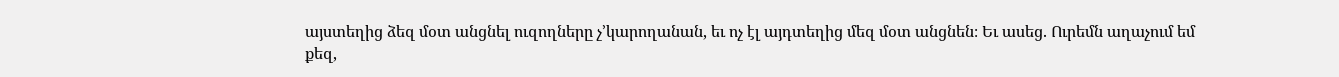այստեղից ձեզ մօտ անցնել ուզողները չ’կարողանան, եւ ոչ էլ այդտեղից մեզ մօտ անցնեն։ Եւ ասեց. Ուրեմն աղաչում եմ քեզ,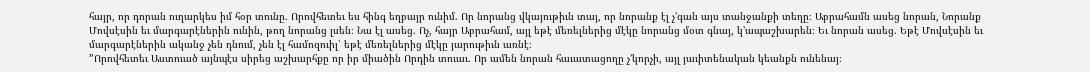հայր, որ դորան ուղարկես իմ հօր տունը. Որովհետեւ ես հինգ եղբայր ունիմ. Որ նորանց վկայութիւն տայ, որ նորանք էլ չ’գան այս տանջանքի տեղը։ Աբրահամն ասեց նորան, Նորանք Մովսէսին եւ մարգարէներին ունին, թող նորանց լսեն։ Նա էլ ասեց. Ոչ, հայր Աբրահամ, այլ եթէ մեռելներից մէկը նորանց մօտ գնայ, կ’ապաշխարեն։ Եւ նորան ասեց. Եթէ Մովսէսին եւ մարգարէներին ականջ չեն դնում, չեն էլ համոզուիլ՝ եթէ մեռելներից մէկը յարութիւն առնէ։
”Որովհետեւ Աստուած այնպէս սիրեց աշխարհքը որ իր միածին Որդին տուաւ. Որ ամեն նորան հաւատացողը չ’կորչի, այլ յաւիտենական կեանքն ունենայ։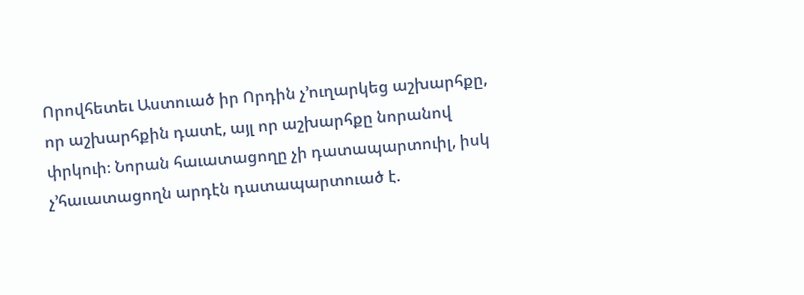Որովհետեւ Աստուած իր Որդին չ’ուղարկեց աշխարհքը, որ աշխարհքին դատէ, այլ որ աշխարհքը նորանով փրկուի։ Նորան հաւատացողը չի դատապարտուիլ, իսկ չ’հաւատացողն արդէն դատապարտուած է.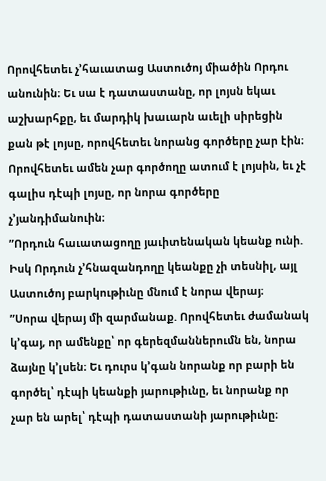Որովհետեւ չ’հաւատաց Աստուծոյ միածին Որդու անունին։ Եւ սա է դատաստանը, որ լոյսն եկաւ աշխարհքը, եւ մարդիկ խաւարն աւելի սիրեցին քան թէ լոյսը, որովհետեւ նորանց գործերը չար էին։ Որովհետեւ ամեն չար գործողը ատում է լոյսին, եւ չէ գալիս դէպի լոյսը, որ նորա գործերը չ’յանդիմանուին։
”Որդուն հաւատացողը յաւիտենական կեանք ունի. Իսկ Որդուն չ’հնազանդողը կեանքը չի տեսնիլ, այլ Աստուծոյ բարկութիւնը մնում է նորա վերայ։
”Սորա վերայ մի զարմանաք. Որովհետեւ ժամանակ կ’գայ, որ ամենքը՝ որ գերեզմաններումն են, նորա ձայնը կ’լսեն։ Եւ դուրս կ’գան նորանք որ բարի են գործել՝ դէպի կեանքի յարութիւնը, եւ նորանք որ չար են արել՝ դէպի դատաստանի յարութիւնը։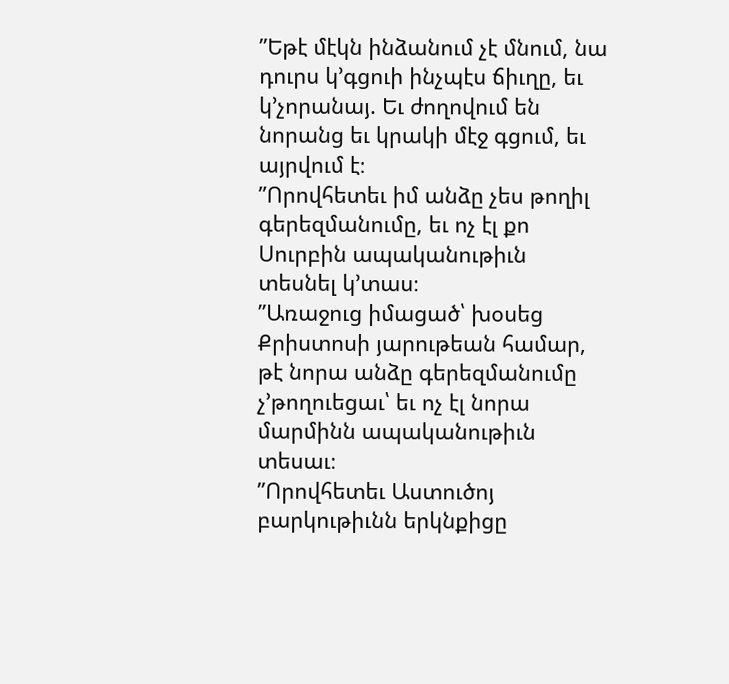”Եթէ մէկն ինձանում չէ մնում, նա դուրս կ’գցուի ինչպէս ճիւղը, եւ կ’չորանայ. Եւ ժողովում են նորանց եւ կրակի մէջ գցում, եւ այրվում է։
”Որովհետեւ իմ անձը չես թողիլ գերեզմանումը, եւ ոչ էլ քո Սուրբին ապականութիւն տեսնել կ’տաս։
”Առաջուց իմացած՝ խօսեց Քրիստոսի յարութեան համար, թէ նորա անձը գերեզմանումը չ’թողուեցաւ՝ եւ ոչ էլ նորա մարմինն ապականութիւն տեսաւ։
”Որովհետեւ Աստուծոյ բարկութիւնն երկնքիցը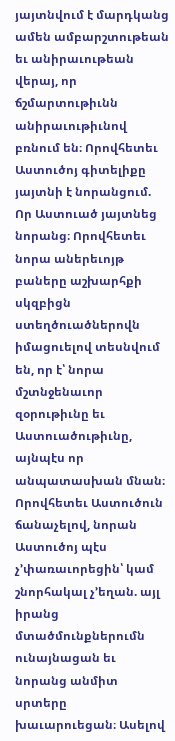յայտնվում է մարդկանց ամեն ամբարշտութեան եւ անիրաւութեան վերայ, որ ճշմարտութիւնն անիրաւութիւնով բռնում են։ Որովհետեւ Աստուծոյ գիտելիքը յայտնի է նորանցում. Որ Աստուած յայտնեց նորանց։ Որովհետեւ նորա աներեւոյթ բաները աշխարհքի սկզբիցն ստեղծուածներովն իմացուելով տեսնվում են, որ է՝ նորա մշտնջենաւոր զօրութիւնը եւ Աստուածութիւնը, այնպէս որ անպատասխան մնան։ Որովհետեւ Աստուծուն ճանաչելով, նորան Աստուծոյ պէս չ’փառաւորեցին՝ կամ շնորհակալ չ’եղան. այլ իրանց մտածմունքներումն ունայնացան եւ նորանց անմիտ սրտերը խաւարուեցան։ Ասելով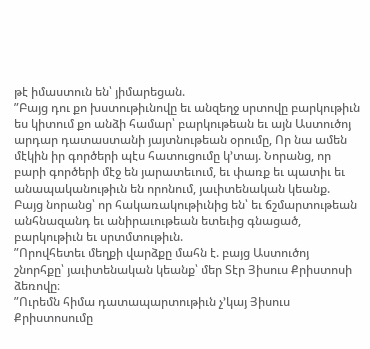թէ իմաստուն են՝ յիմարեցան.
”Բայց դու քո խստութիւնովը եւ անզեղջ սրտովը բարկութիւն ես կիտում քո անձի համար՝ բարկութեան եւ այն Աստուծոյ արդար դատաստանի յայտնութեան օրումը, Որ նա ամեն մէկին իր գործերի պէս հատուցումը կ’տայ. Նորանց, որ բարի գործերի մէջ են յարատեւում, եւ փառք եւ պատիւ եւ անապականութիւն են որոնում, յաւիտենական կեանք. Բայց նորանց՝ որ հակառակութիւնից են՝ եւ ճշմարտութեան անհնազանդ եւ անիրաւութեան ետեւից գնացած, բարկութիւն եւ սրտմտութիւն.
”Որովհետեւ մեղքի վարձքը մահն է. բայց Աստուծոյ շնորհքը՝ յաւիտենական կեանք՝ մեր Տէր Յիսուս Քրիստոսի ձեռովը։
”Ուրեմն հիմա դատապարտութիւն չ’կայ Յիսուս Քրիստոսումը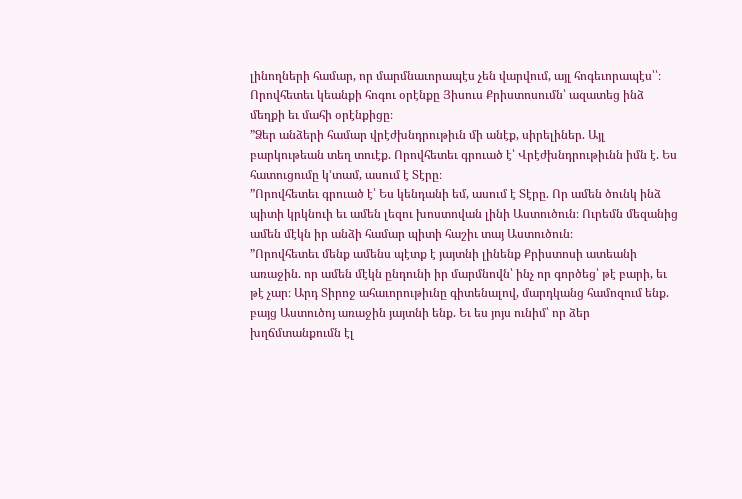լինողների համար, որ մարմնաւորապէս չեն վարվում, այլ հոգեւորապէս՝՝։ Որովհետեւ կեանքի հոգու օրէնքը Յիսուս Քրիստոսումն՝ ազատեց ինձ մեղքի եւ մահի օրէնքիցը։
”Ձեր անձերի համար վրէժխնդրութիւն մի անէք, սիրելիներ. Այլ բարկութեան տեղ տուէք. Որովհետեւ գրուած է՝ Վրէժխնդրութիւնն իմն է. Ես հատուցումը կ’տամ, ասում է Տէրը։
”Որովհետեւ գրուած է՝ Ես կենդանի եմ, ասում է Տէրը. Որ ամեն ծունկ ինձ պիտի կրկնուի եւ ամեն լեզու խոստովան լինի Աստուծուն։ Ուրեմն մեզանից ամեն մէկն իր անձի համար պիտի հաշիւ տայ Աստուծուն։
”Որովհետեւ մենք ամենս պէտք է յայտնի լինենք Քրիստոսի ատեանի առաջին. որ ամեն մէկն ընդունի իր մարմնովն՝ ինչ որ գործեց՝ թէ բարի, եւ թէ չար։ Արդ Տիրոջ ահաւորութիւնը գիտենալով, մարդկանց համոզում ենք. բայց Աստուծոյ առաջին յայտնի ենք. Եւ ես յոյս ունիմ՝ որ ձեր խղճմտանքումն էլ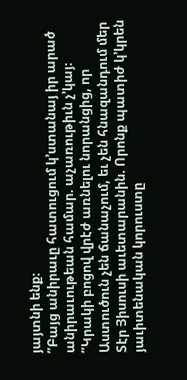յայտնի ենք։
”Բայց անիրաւը հատուցում կ’ստանայ իր արած անիրաւութեան համար. աչառութիւն չ’կայ։
”Կրակի բոցով վրէժ առնելու նորանցից, որ Աստուծուն չեն ճանաչում, եւ չեն հնազանդում մեր Տէր Յիսուսի աւետարանին. Որոնք պատիժ կ’կրեն յաւիտենական կորուստը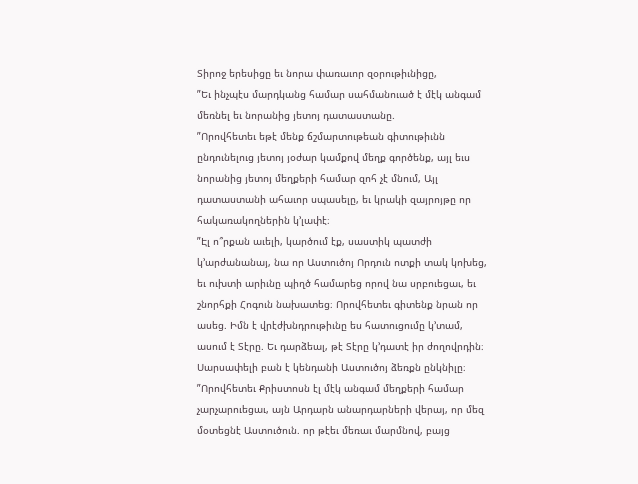Տիրոջ երեսիցը եւ նորա փառաւոր զօրութիւնիցը,
”Եւ ինչպէս մարդկանց համար սահմանուած է մէկ անգամ մեռնել եւ նորանից յետոյ դատաստանը.
”Որովհետեւ եթէ մենք ճշմարտութեան գիտութիւնն ընդունելուց յետոյ յօժար կամքով մեղք գործենք, այլ եւս նորանից յետոյ մեղքերի համար զոհ չէ մնում, Այլ դատաստանի ահաւոր սպասելը, եւ կրակի զայրոյթը որ հակառակողներին կ’լափէ։
”Էլ ո՞րքան աւելի, կարծում էք, սաստիկ պատժի կ’արժանանայ, նա որ Աստուծոյ Որդուն ոտքի տակ կոխեց, եւ ուխտի արիւնը պիղծ համարեց որով նա սրբուեցաւ, եւ շնորհքի Հոգուն նախատեց։ Որովհետեւ գիտենք նրան որ ասեց. Իմն է վրէժխնդրութիւնը ես հատուցումը կ’տամ, ասում է Տէրը. Եւ դարձեալ, թէ Տէրը կ’դատէ իր ժողովրդին։ Սարսափելի բան է կենդանի Աստուծոյ ձեռքն ընկնիլը։
”Որովհետեւ Քրիստոսն էլ մէկ անգամ մեղքերի համար չարչարուեցաւ, այն Արդարն անարդարների վերայ, որ մեզ մօտեցնէ Աստուծուն. որ թէեւ մեռաւ մարմնով, բայց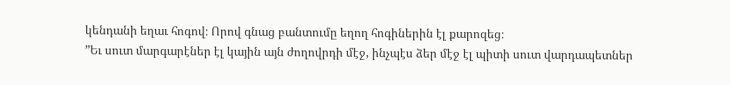կենդանի եղաւ հոգով։ Որով գնաց բանտումը եղող հոգիներին էլ քարոզեց։
”Եւ սուտ մարգարէներ էլ կային այն ժողովրդի մէջ, ինչպէս ձեր մէջ էլ պիտի սուտ վարդապետներ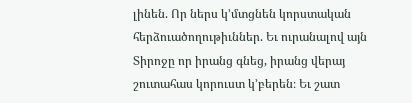լինեն. Որ ներս կ’մտցնեն կորստական հերձուածողութիւններ. Եւ ուրանալով այն Տիրոջը որ իրանց գնեց, իրանց վերայ շուտահաս կորուստ կ’բերեն։ Եւ շատ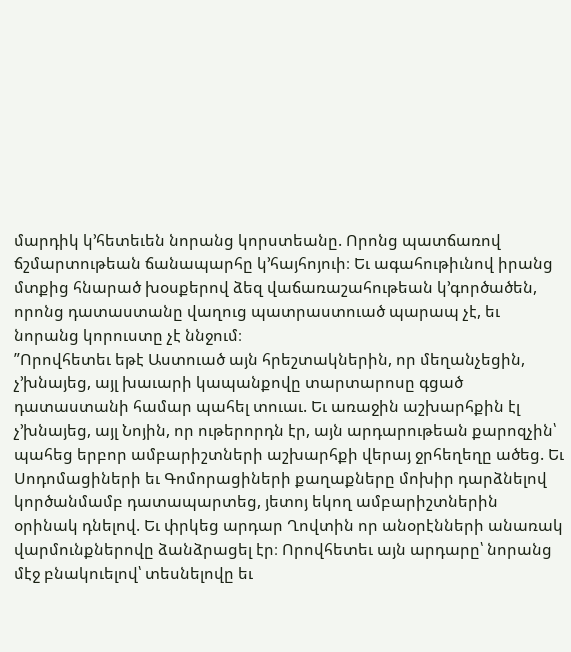մարդիկ կ’հետեւեն նորանց կորստեանը. Որոնց պատճառով ճշմարտութեան ճանապարհը կ’հայհոյուի։ Եւ ագահութիւնով իրանց մտքից հնարած խօսքերով ձեզ վաճառաշահութեան կ’գործածեն, որոնց դատաստանը վաղուց պատրաստուած պարապ չէ, եւ նորանց կորուստը չէ ննջում։
”Որովհետեւ եթէ Աստուած այն հրեշտակներին, որ մեղանչեցին, չ’խնայեց, այլ խաւարի կապանքովը տարտարոսը գցած դատաստանի համար պահել տուաւ. Եւ առաջին աշխարհքին էլ չ’խնայեց, այլ Նոյին, որ ութերորդն էր, այն արդարութեան քարոզչին՝ պահեց երբոր ամբարիշտների աշխարհքի վերայ ջրհեղեղը ածեց. Եւ Սոդոմացիների եւ Գոմորացիների քաղաքները մոխիր դարձնելով կործանմամբ դատապարտեց, յետոյ եկող ամբարիշտներին օրինակ դնելով. Եւ փրկեց արդար Ղովտին որ անօրէնների անառակ վարմունքներովը ձանձրացել էր։ Որովհետեւ այն արդարը՝ նորանց մէջ բնակուելով՝ տեսնելովը եւ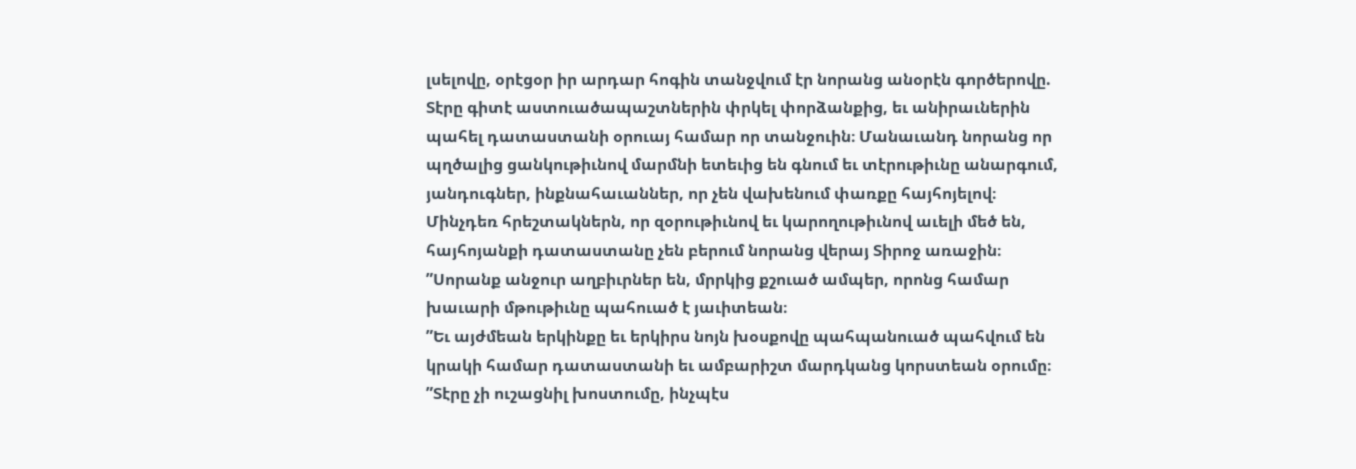լսելովը, օրէցօր իր արդար հոգին տանջվում էր նորանց անօրէն գործերովը. Տէրը գիտէ աստուածապաշտներին փրկել փորձանքից, եւ անիրաւներին պահել դատաստանի օրուայ համար որ տանջուին։ Մանաւանդ նորանց որ պղծալից ցանկութիւնով մարմնի ետեւից են գնում եւ տէրութիւնը անարգում, յանդուգներ, ինքնահաւաններ, որ չեն վախենում փառքը հայհոյելով։ Մինչդեռ հրեշտակներն, որ զօրութիւնով եւ կարողութիւնով աւելի մեծ են, հայհոյանքի դատաստանը չեն բերում նորանց վերայ Տիրոջ առաջին։
”Սորանք անջուր աղբիւրներ են, մրրկից քշուած ամպեր, որոնց համար խաւարի մթութիւնը պահուած է յաւիտեան։
”Եւ այժմեան երկինքը եւ երկիրս նոյն խօսքովը պահպանուած պահվում են կրակի համար դատաստանի եւ ամբարիշտ մարդկանց կորստեան օրումը։
”Տէրը չի ուշացնիլ խոստումը, ինչպէս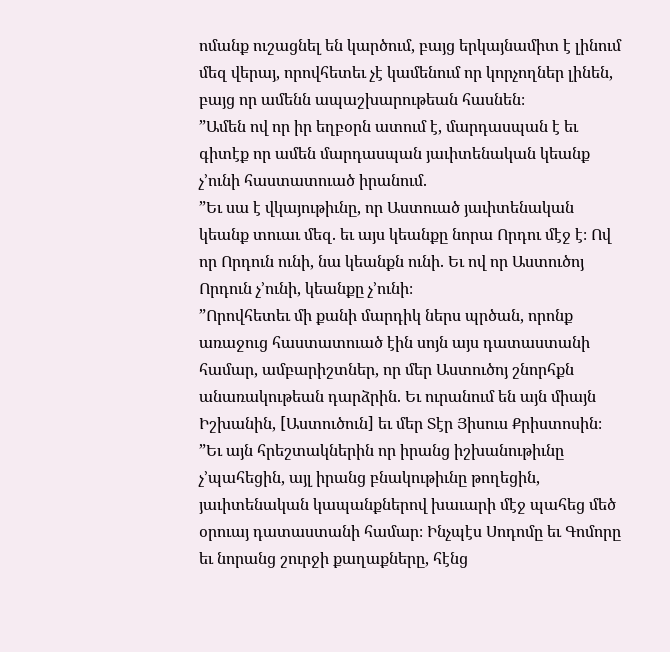ոմանք ուշացնել են կարծում, բայց երկայնամիտ է լինում մեզ վերայ, որովհետեւ չէ կամենում որ կորչողներ լինեն, բայց որ ամենն ապաշխարութեան հասնեն։
”Ամեն ով որ իր եղբօրն ատում է, մարդասպան է եւ գիտէք որ ամեն մարդասպան յաւիտենական կեանք չ’ունի հաստատուած իրանում.
”Եւ սա է վկայութիւնը, որ Աստուած յաւիտենական կեանք տուաւ մեզ. եւ այս կեանքը նորա Որդու մէջ է։ Ով որ Որդուն ունի, նա կեանքն ունի. Եւ ով որ Աստուծոյ Որդուն չ’ունի, կեանքը չ’ունի։
”Որովհետեւ մի քանի մարդիկ ներս պրծան, որոնք առաջուց հաստատուած էին սոյն այս դատաստանի համար, ամբարիշտներ, որ մեր Աստուծոյ շնորհքն անառակութեան դարձրին. Եւ ուրանում են այն միայն Իշխանին, [Աստուծուն] եւ մեր Տէր Յիսուս Քրիստոսին։
”Եւ այն հրեշտակներին որ իրանց իշխանութիւնը չ’պահեցին, այլ իրանց բնակութիւնը թողեցին, յաւիտենական կապանքներով խաւարի մէջ պահեց մեծ օրուայ դատաստանի համար։ Ինչպէս Սոդոմը եւ Գոմորը եւ նորանց շուրջի քաղաքները, հէնց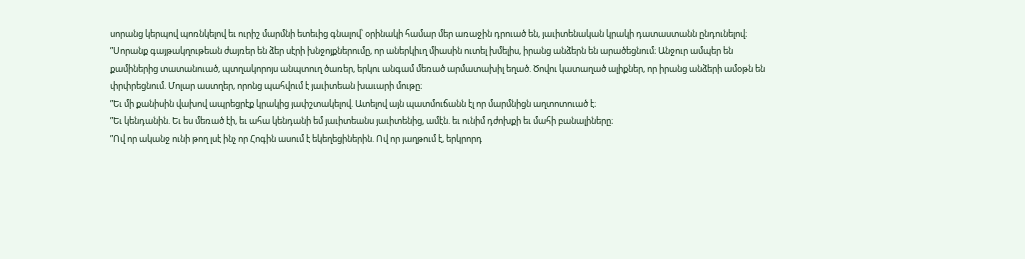սորանց կերպով պոռնկելով եւ ուրիշ մարմնի ետեւից գնալով՝ օրինակի համար մեր առաջին դրուած են, յաւիտենական կրակի դատաստանն ընդունելով։
”Սորանք գայթակղութեան ժայռեր են ձեր սէրի խնջոյքներումը, որ աներկիւղ միասին ուտել խմելիս, իրանց անձերն են արածեցնում։ Անջուր ամպեր են քամիներից տատանուած, պտղակորոյս անպտուղ ծառեր, երկու անգամ մեռած արմատախիլ եղած. Ծովու կատաղած ալիքներ, որ իրանց անձերի ամօթն են փրփրեցնում. Մոլար աստղեր, որոնց պահվում է յաւիտեան խաւարի մութը։
”Եւ մի քանիսին վախով ապրեցրէք կրակից յափշտակելով. Ատելով այն պատմուճանն էլ որ մարմնիցն աղտոտուած է։
”Եւ կենդանին. Եւ ես մեռած էի, եւ ահա կենդանի եմ յաւիտեանս յաւիտենից, ամէն. եւ ունիմ դժոխքի եւ մահի բանալիները։
”Ով որ ականջ ունի թող լսէ ինչ որ Հոգին ասում է եկեղեցիներին. Ով որ յաղթում է, երկրորդ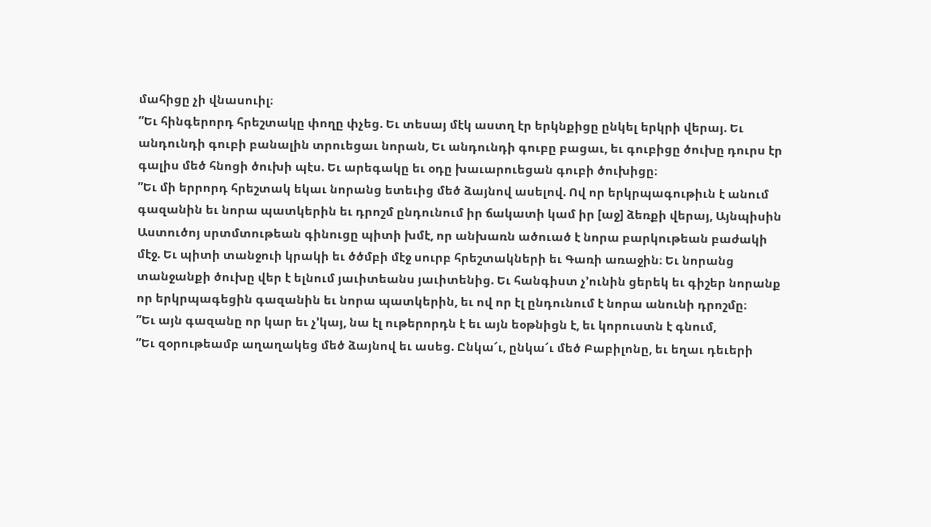մահիցը չի վնասուիլ։
”Եւ հինգերորդ հրեշտակը փողը փչեց. Եւ տեսայ մէկ աստղ էր երկնքիցը ընկել երկրի վերայ. Եւ անդունդի գուբի բանալին տրուեցաւ նորան, Եւ անդունդի գուբը բացաւ, եւ գուբիցը ծուխը դուրս էր գալիս մեծ հնոցի ծուխի պէս. Եւ արեգակը եւ օդը խաւարուեցան գուբի ծուխիցը։
”Եւ մի երրորդ հրեշտակ եկաւ նորանց ետեւից մեծ ձայնով ասելով. Ով որ երկրպագութիւն է անում գազանին եւ նորա պատկերին եւ դրոշմ ընդունում իր ճակատի կամ իր [աջ] ձեռքի վերայ, Այնպիսին Աստուծոյ սրտմտութեան գինուցը պիտի խմէ, որ անխառն ածուած է նորա բարկութեան բաժակի մէջ. Եւ պիտի տանջուի կրակի եւ ծծմբի մէջ սուրբ հրեշտակների եւ Գառի առաջին։ Եւ նորանց տանջանքի ծուխը վեր է ելնում յաւիտեանս յաւիտենից. Եւ հանգիստ չ’ունին ցերեկ եւ գիշեր նորանք որ երկրպագեցին գազանին եւ նորա պատկերին, եւ ով որ էլ ընդունում է նորա անունի դրոշմը։
”Եւ այն գազանը որ կար եւ չ’կայ, նա էլ ութերորդն է եւ այն եօթնիցն է, եւ կորուստն է գնում,
”Եւ զօրութեամբ աղաղակեց մեծ ձայնով եւ ասեց. Ընկա՜ւ, ընկա՜ւ մեծ Բաբիլոնը, եւ եղաւ դեւերի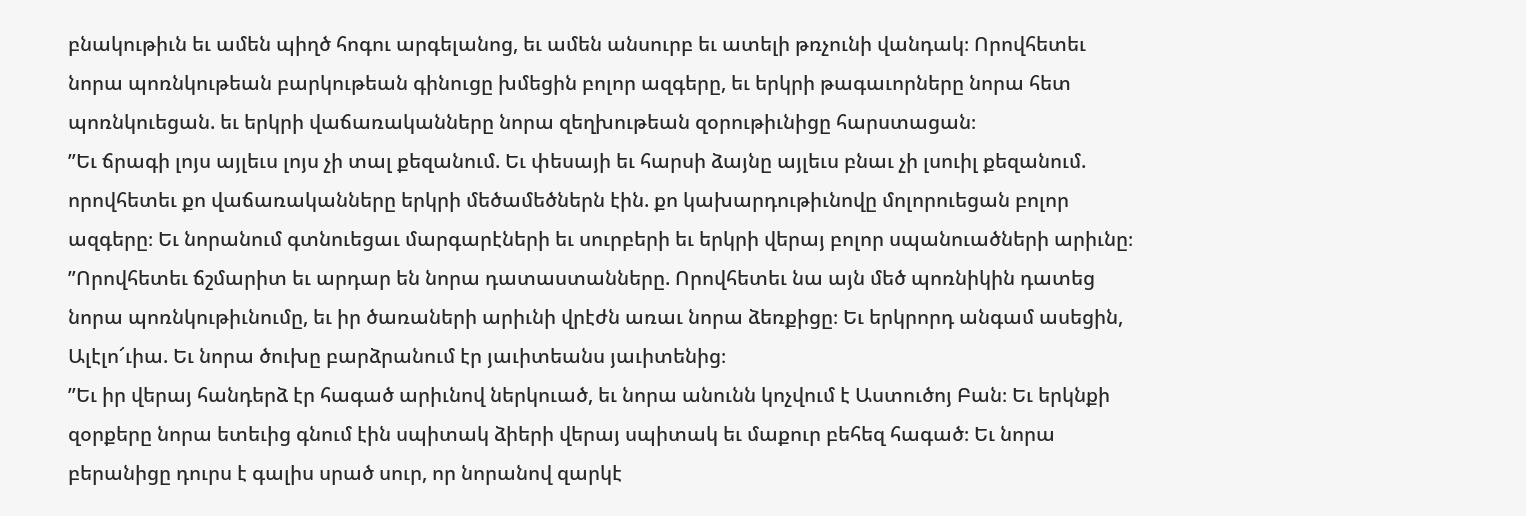բնակութիւն եւ ամեն պիղծ հոգու արգելանոց, եւ ամեն անսուրբ եւ ատելի թռչունի վանդակ։ Որովհետեւ նորա պոռնկութեան բարկութեան գինուցը խմեցին բոլոր ազգերը, եւ երկրի թագաւորները նորա հետ պոռնկուեցան. եւ երկրի վաճառականները նորա զեղխութեան զօրութիւնիցը հարստացան։
”Եւ ճրագի լոյս այլեւս լոյս չի տալ քեզանում. Եւ փեսայի եւ հարսի ձայնը այլեւս բնաւ չի լսուիլ քեզանում. որովհետեւ քո վաճառականները երկրի մեծամեծներն էին. քո կախարդութիւնովը մոլորուեցան բոլոր ազգերը։ Եւ նորանում գտնուեցաւ մարգարէների եւ սուրբերի եւ երկրի վերայ բոլոր սպանուածների արիւնը։
”Որովհետեւ ճշմարիտ եւ արդար են նորա դատաստանները. Որովհետեւ նա այն մեծ պոռնիկին դատեց նորա պոռնկութիւնումը, եւ իր ծառաների արիւնի վրէժն առաւ նորա ձեռքիցը։ Եւ երկրորդ անգամ ասեցին, Ալէլո՜ւիա. Եւ նորա ծուխը բարձրանում էր յաւիտեանս յաւիտենից։
”Եւ իր վերայ հանդերձ էր հագած արիւնով ներկուած, եւ նորա անունն կոչվում է Աստուծոյ Բան։ Եւ երկնքի զօրքերը նորա ետեւից գնում էին սպիտակ ձիերի վերայ սպիտակ եւ մաքուր բեհեզ հագած։ Եւ նորա բերանիցը դուրս է գալիս սրած սուր, որ նորանով զարկէ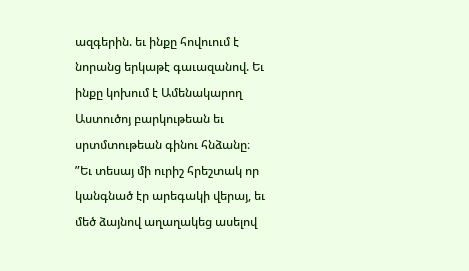ազգերին. եւ ինքը հովուում է նորանց երկաթէ գաւազանով. Եւ ինքը կոխում է Ամենակարող Աստուծոյ բարկութեան եւ սրտմտութեան գինու հնձանը։
”Եւ տեսայ մի ուրիշ հրեշտակ որ կանգնած էր արեգակի վերայ, եւ մեծ ձայնով աղաղակեց ասելով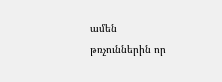ամեն թռչուններին որ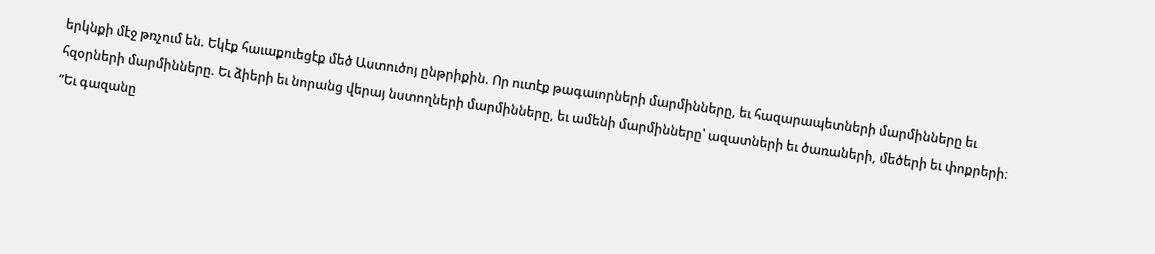երկնքի մէջ թռչում են. Եկէք հաւաքուեցէք մեծ Աստուծոյ ընթրիքին. Որ ուտէք թագաւորների մարմինները, եւ հազարապետների մարմինները եւ հզօրների մարմինները. Եւ ձիերի եւ նորանց վերայ նստողների մարմինները, եւ ամենի մարմինները՝ ազատների եւ ծառաների, մեծերի եւ փոքրերի։
”Եւ գազանը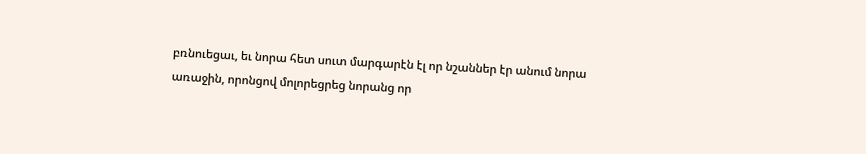բռնուեցաւ, եւ նորա հետ սուտ մարգարէն էլ որ նշաններ էր անում նորա առաջին, որոնցով մոլորեցրեց նորանց որ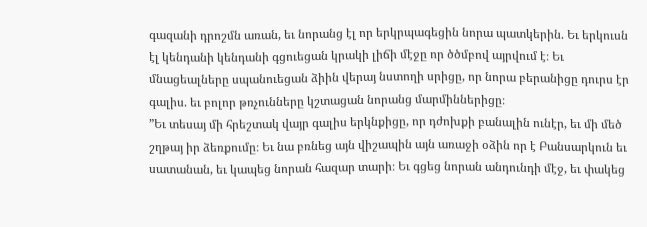գազանի դրոշմն առան, եւ նորանց էլ որ երկրպագեցին նորա պատկերին. Եւ երկուսն էլ կենդանի կենդանի գցուեցան կրակի լիճի մէջը որ ծծմբով այրվում է։ Եւ մնացեալները սպանուեցան ձիին վերայ նստողի սրիցը, որ նորա բերանիցը դուրս էր գալիս. եւ բոլոր թռչունները կշտացան նորանց մարմիններիցը։
”Եւ տեսայ մի հրեշտակ վայր գալիս երկնքիցը, որ դժոխքի բանալին ունէր, եւ մի մեծ շղթայ իր ձեռքումը։ Եւ նա բռնեց այն վիշապին այն առաջի օձին որ է Բանսարկուն եւ սատանան, եւ կապեց նորան հազար տարի։ Եւ գցեց նորան անդունդի մէջ, եւ փակեց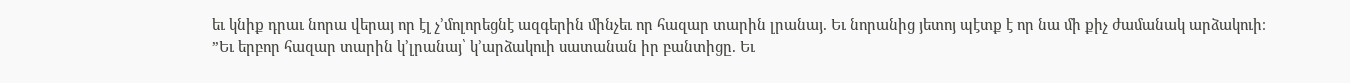եւ կնիք դրաւ նորա վերայ որ էլ չ’մոլորեցնէ ազգերին մինչեւ որ հազար տարին լրանայ. Եւ նորանից յետոյ պէտք է որ նա մի քիչ ժամանակ արձակուի։
”Եւ երբոր հազար տարին կ’լրանայ՝ կ’արձակուի սատանան իր բանտիցը. Եւ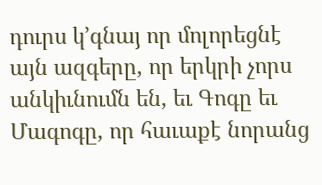դուրս կ’գնայ որ մոլորեցնէ այն ազգերը, որ երկրի չորս անկիւնումն են, եւ Գոգը եւ Մագոգը, որ հաւաքէ նորանց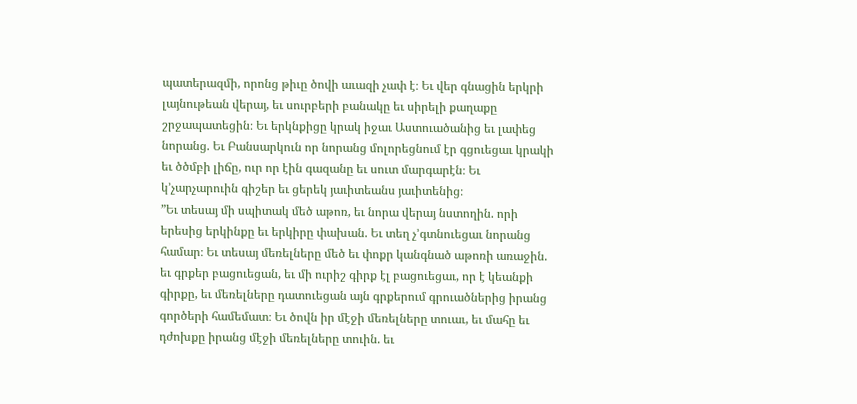պատերազմի, որոնց թիւը ծովի աւազի չափ է։ Եւ վեր գնացին երկրի լայնութեան վերայ, եւ սուրբերի բանակը եւ սիրելի քաղաքը շրջապատեցին։ Եւ երկնքիցը կրակ իջաւ Աստուածանից եւ լափեց նորանց. Եւ Բանսարկուն որ նորանց մոլորեցնում էր գցուեցաւ կրակի եւ ծծմբի լիճը, ուր որ էին գազանը եւ սուտ մարգարէն։ Եւ կ’չարչարուին գիշեր եւ ցերեկ յաւիտեանս յաւիտենից։
”Եւ տեսայ մի սպիտակ մեծ աթոռ, եւ նորա վերայ նստողին. որի երեսից երկինքը եւ երկիրը փախան. Եւ տեղ չ’գտնուեցաւ նորանց համար։ Եւ տեսայ մեռելները մեծ եւ փոքր կանգնած աթոռի առաջին. եւ գրքեր բացուեցան, եւ մի ուրիշ գիրք էլ բացուեցաւ, որ է կեանքի գիրքը, եւ մեռելները դատուեցան այն գրքերում գրուածներից իրանց գործերի համեմատ։ Եւ ծովն իր մէջի մեռելները տուաւ, եւ մահը եւ դժոխքը իրանց մէջի մեռելները տուին. եւ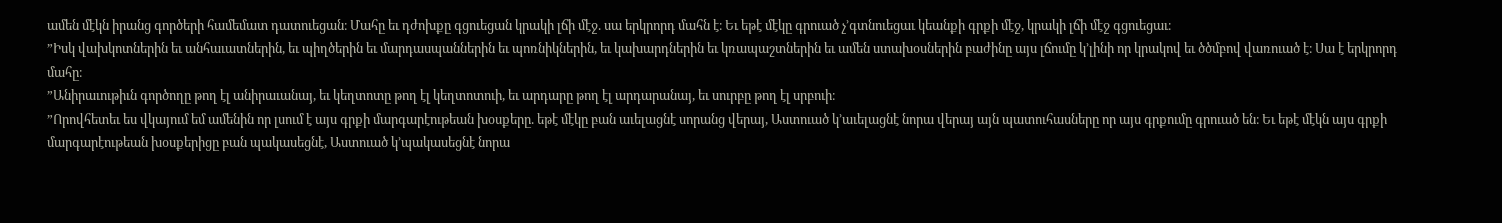ամեն մէկն իրանց գործերի համեմատ դատուեցան։ Մահը եւ դժոխքը գցուեցան կրակի լճի մէջ. սա երկրորդ մահն է։ Եւ եթէ մէկը գրուած չ’գտնուեցաւ կեանքի գրքի մէջ, կրակի լճի մէջ գցուեցաւ։
”Իսկ վախկոտներին եւ անհաւատներին, եւ պիղծերին եւ մարդասպաններին եւ պոռնիկներին, եւ կախարդներին եւ կռապաշտներին եւ ամեն ստախօսներին բաժինը այս լճումը կ’լինի որ կրակով եւ ծծմբով վառուած է։ Սա է երկրորդ մահը։
”Անիրաւութիւն գործողը թող էլ անիրաւանայ, եւ կեղտոտը թող էլ կեղտոտուի, եւ արդարը թող էլ արդարանայ, եւ սուրբը թող էլ սրբուի։
”Որովհետեւ ես վկայում եմ ամենին որ լսում է այս գրքի մարգարէութեան խօսքերը. եթէ մէկը բան աւելացնէ սորանց վերայ, Աստուած կ’աւելացնէ նորա վերայ այն պատուհասները որ այս գրքումը գրուած են։ Եւ եթէ մէկն այս գրքի մարգարէութեան խօսքերիցը բան պակասեցնէ, Աստուած կ’պակասեցնէ նորա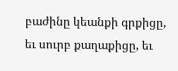բաժինը կեանքի գրքիցը, եւ սուրբ քաղաքիցը, եւ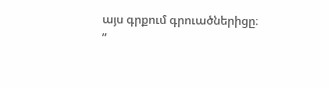այս գրքում գրուածներիցը։
”